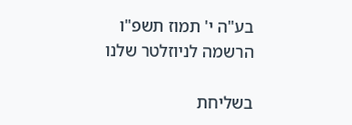בע"ה י' תמוז תשפ"ו
הרשמה לניוזלטר שלנו

בשליחת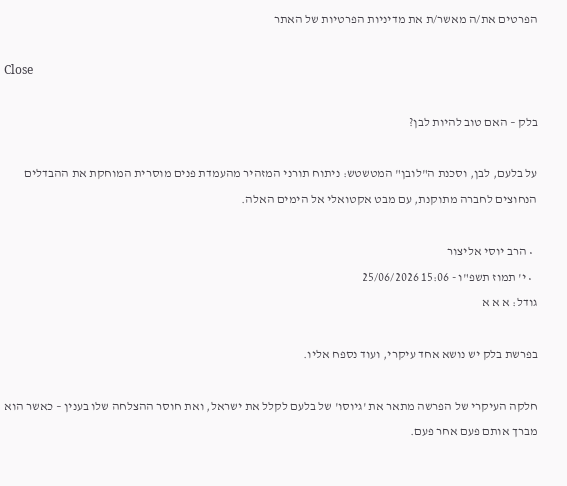הפרטים את/ה מאשר/ת את מדיניות הפרטיות של האתר

Close

בלק – האם טוב להיות לבן?

על בלעם, לבן, וסכנת ה"לובן" המטשטש: ניתוח תורני המזהיר מהעמדת פנים מוסרית המוחקת את ההבדלים הנחוצים לחברה מתוקנת, עם מבט אקטואלי אל הימים האלה.

  • הרב יוסי אליצור
  • י' תמוז תשפ"ו - 15:06 25/06/2026
גודל: א א א

בפרשת בלק יש נושא אחד עיקרי, ועוד נספח אליו.

חלקה העיקרי של הפרשה מתאר את 'גיוסו' של בלעם לקלל את ישראל, ואת חוסר ההצלחה שלו בענין – כאשר הוא מברך אותם פעם אחר פעם.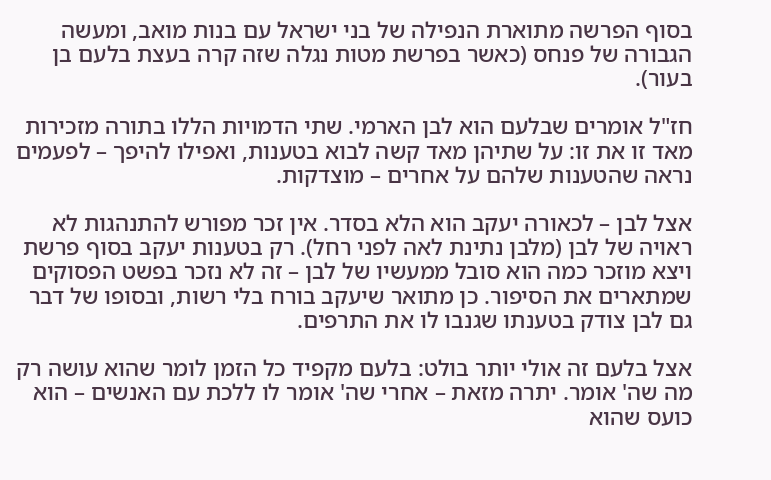בסוף הפרשה מתוארת הנפילה של בני ישראל עם בנות מואב, ומעשה הגבורה של פנחס (כאשר בפרשת מטות נגלה שזה קרה בעצת בלעם בן בעור).

חז"ל אומרים שבלעם הוא לבן הארמי. שתי הדמויות הללו בתורה מזכירות מאד זו את זו: על שתיהן מאד קשה לבוא בטענות, ואפילו להיפך – לפעמים נראה שהטענות שלהם על אחרים – מוצדקות.

אצל לבן – לכאורה יעקב הוא הלא בסדר. אין זכר מפורש להתנהגות לא ראויה של לבן (מלבן נתינת לאה לפני רחל). רק בטענות יעקב בסוף פרשת ויצא מוזכר כמה הוא סובל ממעשיו של לבן – זה לא נזכר בפשט הפסוקים שמתארים את הסיפור. כן מתואר שיעקב בורח בלי רשות, ובסופו של דבר גם לבן צודק בטענתו שגנבו לו את התרפים.

אצל בלעם זה אולי יותר בולט: בלעם מקפיד כל הזמן לומר שהוא עושה רק מה שה' אומר. יתרה מזאת – אחרי שה' אומר לו ללכת עם האנשים – הוא כועס שהוא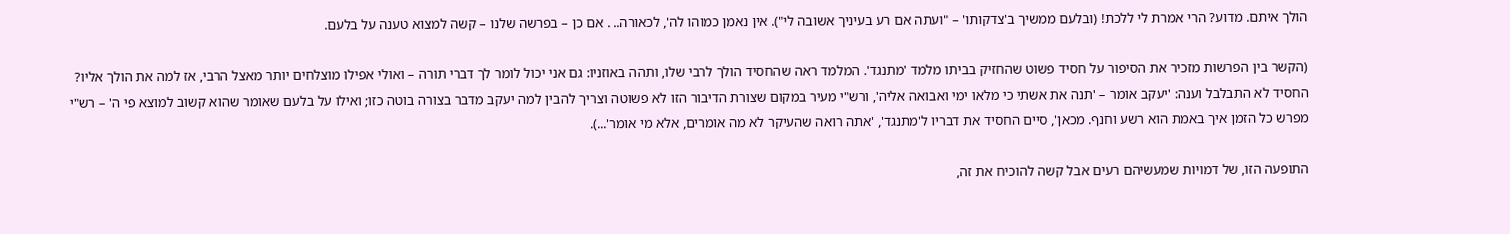הולך איתם. מדוע? הרי אמרת לי ללכת! (ובלעם ממשיך ב'צדקותו' – "ועתה אם רע בעיניך אשובה לי"). אין נאמן כמוהו לה', לכאורה.. . אם כן – בפרשה שלנו – קשה למצוא טענה על בלעם.

(הקשר בין הפרשות מזכיר את הסיפור על חסיד פשוט שהחזיק בביתו מלמד 'מתנגד'. המלמד ראה שהחסיד הולך לרבי שלו, ותהה באוזניו: גם אני יכול לומר לך דברי תורה – ואולי אפילו מוצלחים יותר מאצל הרבי, אז למה את הולך אליו? החסיד לא התבלבל וענה: 'יעקב אומר – 'תנה את אשתי כי מלאו ימי ואבואה אליה', ורש"י מעיר במקום שצורת הדיבור הזו לא פשוטה וצריך להבין למה יעקב מדבר בצורה בוטה כזו; ואילו על בלעם שאומר שהוא קשוב למוצא פי ה' – רש"י מפרש כל הזמן איך באמת הוא רשע וחנף. מכאן', סיים החסיד את דבריו ל'מתנגד', 'אתה רואה שהעיקר לא מה אומרים, אלא מי אומר'...).

התופעה הזו, של דמויות שמעשיהם רעים אבל קשה להוכיח את זה,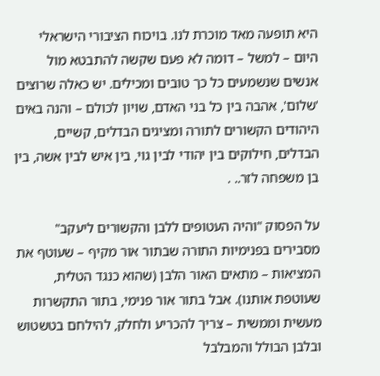היא תופעה מאד מוכרת לנו. בויכוח הציבורי הישראלי היום – למשל – דומה לא פעם שקשה להתבטא מול אנשים שנשמעים כל כך טובים ומכילים. יש כאלה שרוצים 'שלום', אהבה בין כל בני האדם, שויון לכולם – והנה באים היהודים הקשורים לתורה ומציגים הבדלים, קשיים, הבדלים, חילוקים בין יהודי לבין גוי, בין איש לבין אשה, בין בן משפחה לזר.. .

על הפסוק "והיה העטופים ללבן והקשורים ליעקב" מסבירים בפנימיות התורה שבתור אור מקיף – שעוטף את המציאות – מתאים האור הלבן (שהוא כנגד הטלית, שעוטפת אותנו). אבל בתור אור פנימי, בתור התקשרות מעשית וממשית – צריך להכריע ולחלק, להילחם בטשטוש ובלבן הבולל והמבלבל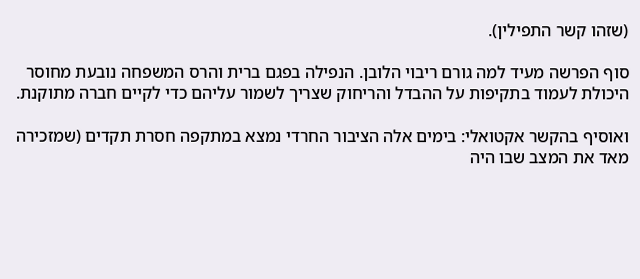(שזהו קשר התפילין).

סוף הפרשה מעיד למה גורם ריבוי הלובן. הנפילה בפגם ברית והרס המשפחה נובעת מחוסר היכולת לעמוד בתקיפות על ההבדל והריחוק שצריך לשמור עליהם כדי לקיים חברה מתוקנת.

ואוסיף בהקשר אקטואלי: בימים אלה הציבור החרדי נמצא במתקפה חסרת תקדים (שמזכירה מאד את המצב שבו היה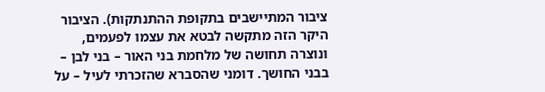ציבור המתיישבים בתקופת ההתנתקות). הציבור היקר הזה מתקשה לבטא את עצמו לפעמים, ונוצרה תחושה של מלחמת בני האור – בני לבן – בבני החושך. דומני שהסברא שהזכרתי לעיל – על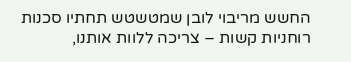החשש מריבוי לובן שמטשטש תחתיו סכנות רוחניות קשות – צריכה ללוות אותנו,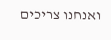ואנחנו צריכים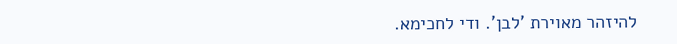להיזהר מאוירת 'לבן'. ודי לחכימא.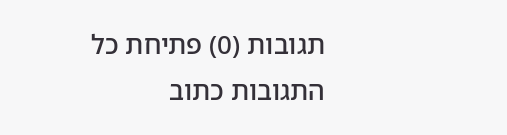תגובות (0) פתיחת כל התגובות כתוב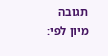תגובה
מיון לפי: